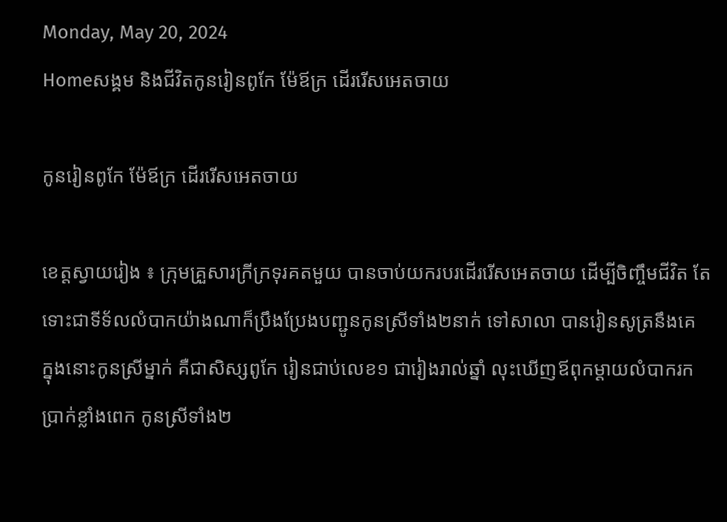Monday, May 20, 2024
Homeសង្គម និងជីវិតកូនរៀនពូកែ ម៉ែឪក្រ ដើររើសអេតចាយ

កូនរៀនពូកែ ម៉ែឪក្រ ដើររើសអេតចាយ

ខេត្តស្វាយរៀង ៖ ក្រុមគ្រួសារក្រីក្រទុរគតមួយ បានចាប់យករបរដើររើសអេតចាយ ដើម្បីចិញ្ចឹមជីវិត តែទោះជាទីទ័លលំបាកយ៉ាងណាក៏ប្រឹងប្រែងបញ្ជូនកូនស្រីទាំង២នាក់ ទៅសាលា បានរៀនសូត្រនឹងគេ ក្នុងនោះកូនស្រីម្នាក់ គឺជាសិស្សពូកែ រៀនជាប់លេខ១ ជារៀងរាល់ឆ្នាំ លុះឃើញឪពុកម្តាយលំបាករកប្រាក់ខ្លាំងពេក កូនស្រីទាំង២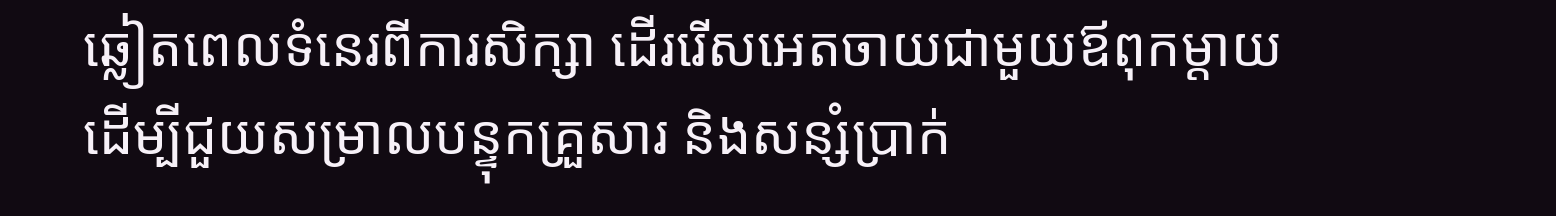ឆ្លៀតពេលទំនេរពីការសិក្សា ដើររើសអេតចាយជាមួយឪពុកម្តាយ ដើម្បីជួយសម្រាលបន្ទុកគ្រួសារ និងសន្សំប្រាក់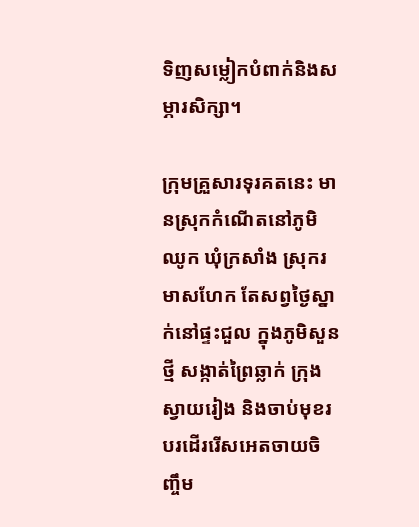ទិញសម្លៀកបំពាក់និងសម្ភារសិក្សា។

ក្រុមគ្រួសារទុរគតនេះ មានស្រុកកំណើតនៅភូមិឈូក ឃុំក្រសាំង ស្រុករមាសហែក តែសព្វថ្ងៃស្នាក់នៅផ្ទះជួល ក្នុងភូមិសួនថ្មី សង្កាត់ព្រៃឆ្លាក់ ក្រុងស្វាយរៀង និងចាប់មុខរបរដើររើសអេតចាយចិញ្ចឹម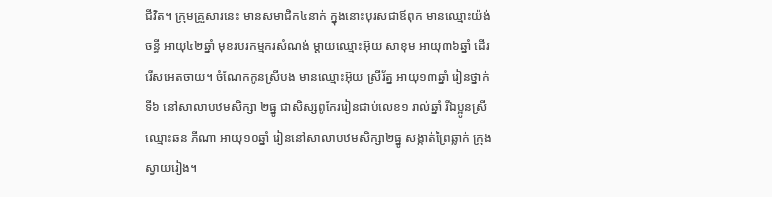ជីវិត។ ក្រុមគ្រួសារនេះ មានសមាជិក៤នាក់ ក្នុងនោះបុរសជាឪពុក មានឈ្មោះយ៉ង់ ចន្ធី អាយុ៤២ឆ្នាំ មុខរបរកម្មករសំណង់ ម្តាយឈ្មោះអ៊ុយ សាខុម អាយុ៣៦ឆ្នាំ ដើររើសអេតចាយ។ ចំណែកកូនស្រីបង មានឈ្មោះអ៊ុយ ស្រីរ័ត្ន អាយុ១៣ឆ្នាំ រៀនថ្នាក់ទី៦ នៅសាលាបឋមសិក្សា ២ធ្នូ ជាសិស្សពូកែររៀនជាប់លេខ១ រាល់ឆ្នាំ រីឯប្អូនស្រីឈ្មោះឆន ភីណា អាយុ១០ឆ្នាំ រៀននៅសាលាបឋមសិក្សា២ធ្នូ សង្កាត់ព្រៃឆ្លាក់ ក្រុងស្វាយរៀង។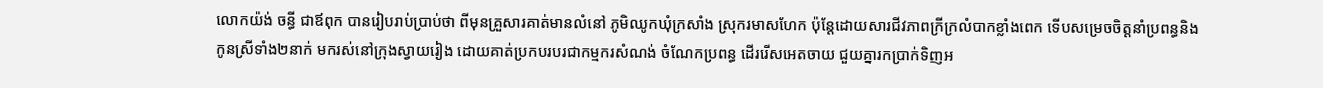លោកយ៉ង់ ចន្ធី ជាឪពុក បានរៀបរាប់ប្រាប់ថា ពីមុនគ្រួសារគាត់មានលំនៅ ភូមិឈូកឃុំក្រសាំង ស្រុករមាសហែក ប៉ុន្តែដោយសារជីវភាពក្រីក្រលំបាកខ្លាំងពេក ទើបសម្រេចចិត្តនាំប្រពន្ធនិងកូនស្រីទាំង២នាក់ មករស់នៅក្រុងស្វាយរៀង ដោយគាត់ប្រកបរបរជាកម្មករសំណង់ ចំណែកប្រពន្ធ ដើររើសអេតចាយ ជួយគ្នារកប្រាក់ទិញអ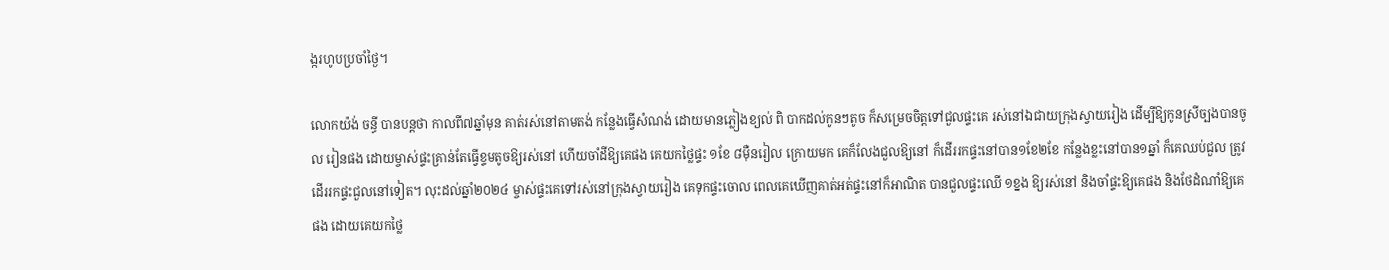ង្ករហូបប្រចាំថ្ងៃ។

លោកយ៉ង់ ចន្ធី បានបន្តថា កាលពី៧ឆ្នាំមុន គាត់រស់នៅតាមតង់ កន្លែងធ្វើសំណង់ ដោយមានភ្លៀងខ្យល់ ពិ បាកដល់កូនៗតូច ក៏សម្រេចចិត្តទៅជួលផ្ទះគេ រស់នៅឯជាយក្រុងស្វាយរៀង ដើម្បីឱ្យកូនស្រីច្បងបានចូល រៀនផង ដោយម្ចាស់ផ្ទះគ្រាន់តែធ្វើខ្ទមតូចឱ្យរស់នៅ ហើយចាំដីឱ្យគេផង គេយកថ្លៃផ្ទះ ១ខែ ៨ម៉ឺនរៀល ក្រោយមក គេក៏លែងជួលឱ្យនៅ ក៏ដើររកផ្ទះនៅបាន១ខែ២ខែ កន្លែងខ្លះនៅបាន១ឆ្នាំ ក៏គេឈប់ជួល ត្រូវដើររកផ្ទះជួលនៅទៀត។ លុះដល់ឆ្នាំ២០២៤ ម្ចាស់ផ្ទះគេទៅរស់នៅក្រុងស្វាយរៀង គេទុកផ្ទះចោល ពេលគេឃើញគាត់អត់ផ្ទះនៅក៏អាណិត បានជួលផ្ទះឈើ ១ខ្នង ឱ្យរស់នៅ និងចាំផ្ទះឱ្យគេផង និងថែដំណាំឱ្យគេផង ដោយគេយកថ្លៃ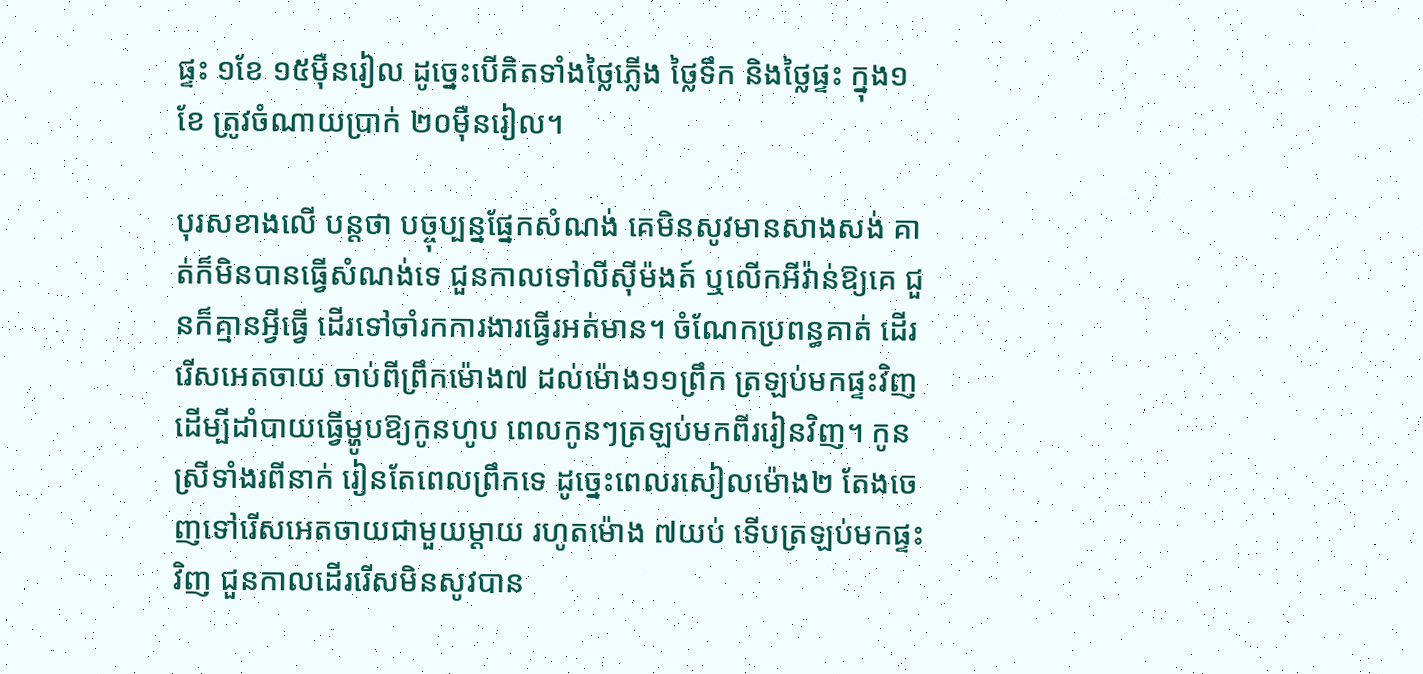ផ្ទះ ១ខែ ១៥ម៉ឺនរៀល ដូច្នេះបើគិតទាំងថ្លៃភ្លើង ថ្លៃទឹក និងថ្លៃផ្ទះ ក្នុង១ខែ ត្រូវចំណាយប្រាក់ ២០ម៉ឺនរៀល។

បុរសខាងលើ បន្តថា បច្ចុប្បន្នផ្នែកសំណង់ គេមិនសូវមានសាងសង់ គាត់ក៏មិនបានធ្វើសំណង់ទេ ជួនកាលទៅលីស៊ីម៉ងត៍ ឬលើកអីវ៉ាន់ឱ្យគេ ជួនក៏គ្មានអ្វីធ្វើ ដើរទៅចាំរកការងារធ្វើរអត់មាន។ ចំណែកប្រពន្ធគាត់ ដើររើសអេតចាយ ចាប់ពីព្រឹកម៉ោង៧ ដល់ម៉ោង១១ព្រឹក ត្រឡប់មកផ្ទះវិញ ដើម្បីដាំបាយធ្វើម្ហូបឱ្យកូនហូប ពេលកូនៗត្រឡប់មកពីររៀនវិញ។ កូនស្រីទាំងរពីនាក់ រៀនតែពេលព្រឹកទេ ដូច្នេះពេលរសៀលម៉ោង២ តែងចេញទៅរើសអេតចាយជាមួយម្តាយ រហូតម៉ោង ៧យប់ ទើបត្រឡប់មកផ្ទះវិញ ជួនកាលដើររើសមិនសូវបាន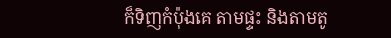ក៏ទិញកំប៉ុងគេ តាមផ្ទះ និងតាមតូ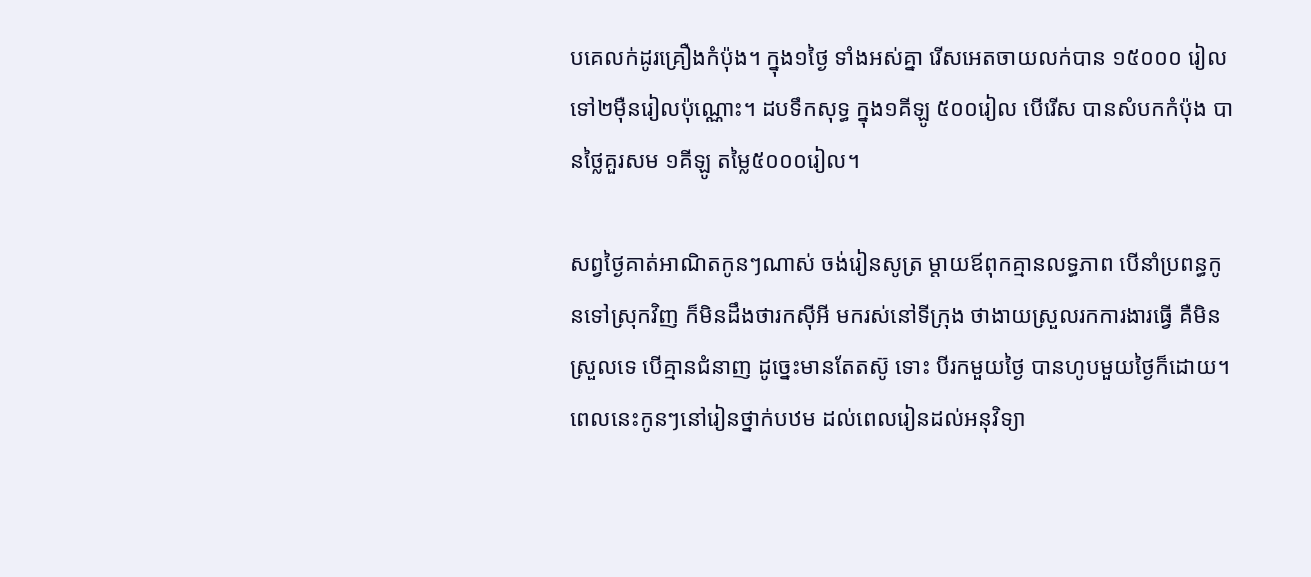បគេលក់ដូរគ្រឿងកំប៉ុង។ ក្នុង១ថ្ងៃ ទាំងអស់គ្នា រើសអេតចាយលក់បាន ១៥០០០ រៀល ទៅ២ម៉ឺនរៀលប៉ុណ្ណោះ។ ដបទឹកសុទ្ធ ក្នុង១គីឡូ ៥០០រៀល បើរើស បានសំបកកំប៉ុង បានថ្លៃគួរសម ១គីឡូ តម្លៃ៥០០០រៀល។

សព្វថ្ងៃគាត់អាណិតកូនៗណាស់ ចង់រៀនសូត្រ ម្តាយឪពុកគ្មានលទ្ធភាព បើនាំប្រពន្ធកូនទៅស្រុកវិញ ក៏មិនដឹងថារកស៊ីអី មករស់នៅទីក្រុង ថាងាយស្រួលរកការងារធ្វើ គឺមិនស្រួលទេ បើគ្មានជំនាញ ដូច្នេះមានតែតស៊ូ ទោះ បីរកមួយថ្ងៃ បានហូបមួយថ្ងៃក៏ដោយ។ ពេលនេះកូនៗនៅរៀនថ្នាក់បឋម ដល់ពេលរៀនដល់អនុវិទ្យា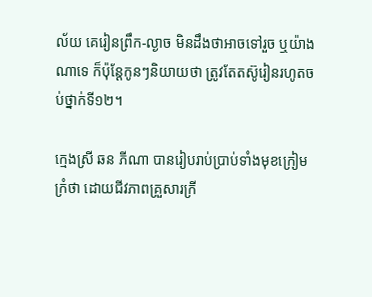ល័យ គេរៀនព្រឹក-ល្ងាច មិនដឹងថាអាចទៅរួច ឬយ៉ាងណាទេ ក៏ប៉ុន្តែកូនៗនិយាយថា ត្រូវតែតស៊ូរៀនរហូតចប់ថ្នាក់ទី១២។

ក្មេងស្រី ឆន ភីណា បានរៀបរាប់ប្រាប់ទាំងមុខក្រៀមក្រំថា ដោយជីវភាពគ្រួសារក្រី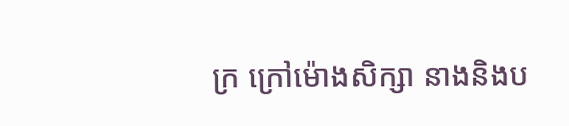ក្រ ក្រៅម៉ោងសិក្សា នាងនិងប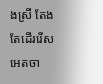ងស្រី តែងតែដើររើសអេតចា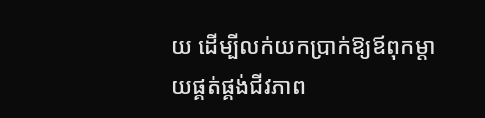យ ដើម្បីលក់យកប្រាក់ឱ្យឪពុកម្តាយផ្គត់ផ្គង់ជីវភាព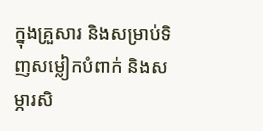ក្នុងគ្រួសារ និងសម្រាប់ទិញសម្លៀកបំពាក់ និងសម្ភារសិ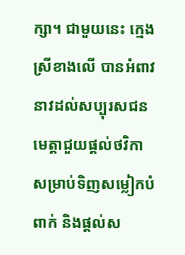ក្សា។ ជាមួយនេះ ក្មេងស្រីខាងលើ បានអំពាវនាវដល់សប្បុរសជន មេត្តាជួយផ្តល់ថវិកា សម្រាប់ទិញសម្លៀកបំពាក់ និងផ្តល់ស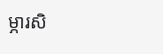ម្ភារសិ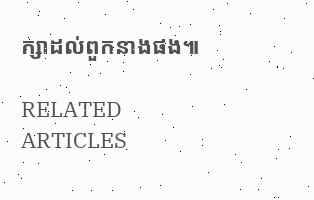ក្សាដល់ពួកនាងផង៕

RELATED ARTICLES